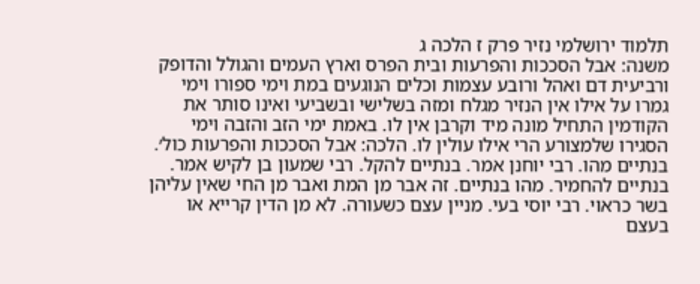תלמוד ירושלמי נזיר פרק ז הלכה ג
משנה: אבל הסככות והפרעות ובית הפרס וארץ העמים והגולל והדופק ורביעית דם ואהל ורובע עצמות וכלים הנוגעים במת וימי ספורו וימי גמרו על אילו אין הנזיר מגלח ומזה בשלישי ובשביעי ואינו סותר את הקודמין התחיל מונה מיד וקרבן אין לו. באמת ימי הזב והזבה וימי הסגירו שלמצורע הרי אילו עולין לו. הלכה: אבל הסככות והפרעות כול׳. בנתיים מהו. רבי יוחנן אמר. בנתיים להקל. רבי שמעון בן לקיש אמר. בנתיים להחמיר. מהו בנתיים. זה אבר מן המת ואבר מן החי שאין עליהן בשר כראוי. רבי יוסי בעי. מניין עצם כשעורה. לא מן הדין קרייא או בעצם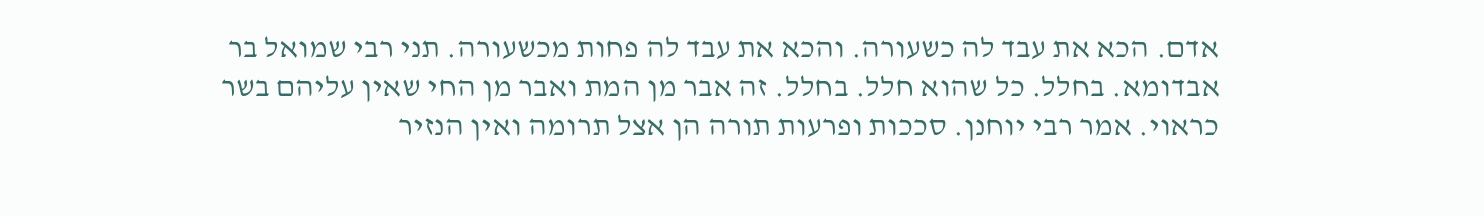אדם. הכא את עבד לה כשעורה. והכא את עבד לה פחות מכשעורה. תני רבי שמואל בר אבדומא. בחלל. כל שהוא חלל. בחלל. זה אבר מן המת ואבר מן החי שאין עליהם בשר כראוי. אמר רבי יוחנן. סככות ופרעות תורה הן אצל תרומה ואין הנזיר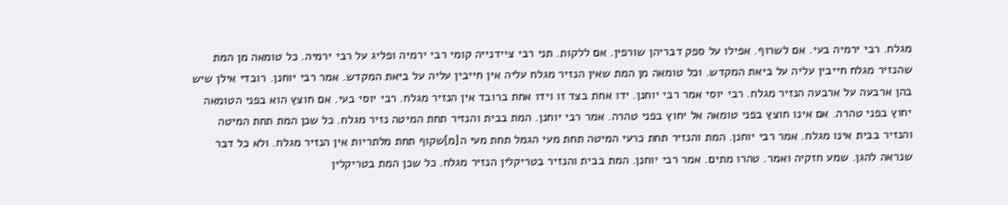מגלח. רבי ירמיה בעי. אם לשרוף. אפילו על ספק דבריהן שורפין. אם ללקות. תני רבי ציידנייה קומי רבי ירמיה ופליג על רבי ירמיה. כל טומאה מן המת שהנזיר מגלח חייבין עליה על ביאת המקדש. וכל טומאה מן המת שאין הנזיר מגלח עליה אין חייבין עליה על ביאת המקדש. אמר רבי יוחנן. רובדי אילן שיש בהן ארבעה על ארבעה הנזיר מגלח. רבי יוסי אמר רבי יוחנן. ידו אחת בצד זו וידו אחת ברובד אין הנזיר מגלח. רבי יוסי בעי. אם חוצץ הוא בפני הטומאה יחוץ בפני טהרה. אם אינו חוצץ בפני טומאה אל יחוץ בפני טהרה. אמר רבי יוחנן. המת בבית והנזיר תחת המיטה נזיר מגלח. כל שכן המת תחת המיטה והנזיר בבית אינו מגלח. אמר רבי יוחנן. המת והנזיר תחת כרעי המיטה תחת מעי הגמל תחת מעי ה[מ]שקוף תחת מלתריות אין הנזיר מגלח. ולא כל דבר שנראה להגן. שמע חזקיה ואמר. טהרו מתים. אמר רבי יוחנן. המת בבית והנזיר בטריקלין הנזיר מגלח. כל שכן המת בטריקלין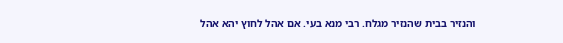והנזיר בבית שהנזיר מגלח. רבי מנא בעי. אם אהל לחוץ יהא אהל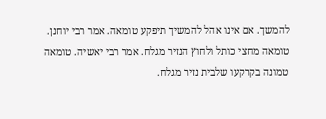להמשך. אם אינו אהל להמשיך תיפקע טומאה. אמר רבי יוחנן. טומאה מחצי כותל ולחוץ הנזיר מגלח. אמר רבי יאשיה. טומאה טמונה בקרקעו שלבית נזיר מגלח.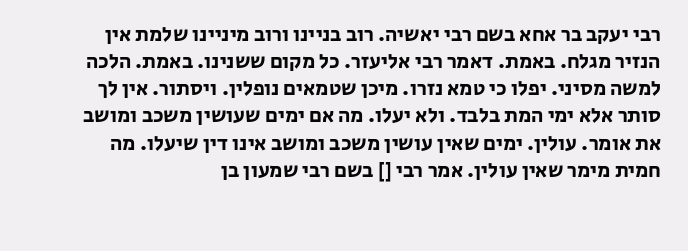רבי יעקב בר אחא בשם רבי יאשיה. רוב בניינו ורוב מיניינו שלמת אין הנזיר מגלח. באמת. דאמר רבי אליעזר. כל מקום ששנינו. באמת. הלכה למשה מסיני. יפלו כי טמא נזרו. מיכן שטמאים נופלין. ויסתור. אין לך סותר אלא ימי המת בלבד. ולא יעלו. מה אם ימים שעושין משכב ומושב את אומר. עולין. ימים שאין עושין משכב ומושב אינו דין שיעלו. מה חמית מימר שאין עולין. אמר רבי [] בשם רבי שמעון בן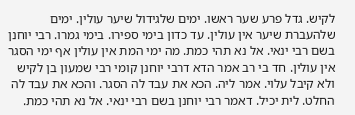לקיש. גדל פרע שער ראשו. ימים שלגידול שיער עולין. ימים שלהעברת שיער אין עולין. עד כדון בימי ספירו. בימי גמרו. רבי יוחנן בשם רבי ינאי. אל נא תהי כמת. מה ימי המת אין עולין אף ימי הסגר אין עולין. חד בי רב אמר הדא דרבי יוחנן קומי רבי שמעון בן לקיש ולא קיבל עלוי. אמר ליה. הכא את עבד לה הסגר. והכא את עבד לה החלט. לית יכיל. דאמר רבי יוחנן בשם רבי ינאי. אל נא תהי כמת.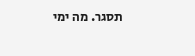תסגר. מה ימי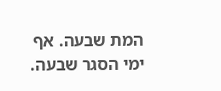המת שבעה. אף ימי הסגר שבעה.